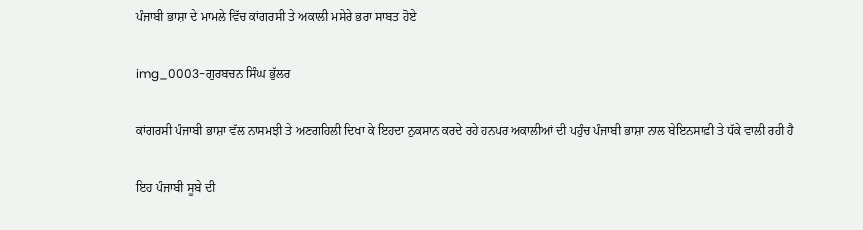ਪੰਜਾਬੀ ਭਾਸ਼ਾ ਦੇ ਮਾਮਲੇ ਵਿੱਚ ਕਾਂਗਰਸੀ ਤੇ ਅਕਾਲੀ ਮਸੇਰੇ ਭਰਾ ਸਾਬਤ ਹੋਏ

img_0003-ਗੁਰਬਚਨ ਸਿੰਘ ਭੁੱਲਰ

ਕਾਂਗਰਸੀ ਪੰਜਾਬੀ ਭਾਸ਼ਾ ਵੱਲ ਨਾਸਮਝੀ ਤੇ ਅਣਗਹਿਲੀ ਦਿਖਾ ਕੇ ਇਹਦਾ ਨੁਕਸਾਨ ਕਰਦੇ ਰਹੇ ਹਨਪਰ ਅਕਾਲੀਆਂ ਦੀ ਪਹੁੰਚ ਪੰਜਾਬੀ ਭਾਸ਼ਾ ਨਾਲ ਬੇਇਨਸਾਫ਼ੀ ਤੇ ਧੱਕੇ ਵਾਲੀ ਰਹੀ ਹੈ

ਇਹ ਪੰਜਾਬੀ ਸੂਬੇ ਦੀ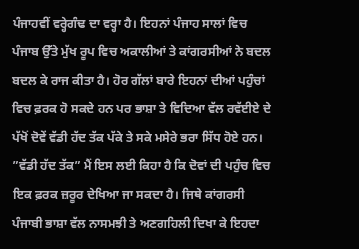ਪੰਜਾਹਵੀਂ ਵਰ੍ਹੇਗੰਢ ਦਾ ਵਰ੍ਹਾ ਹੈ। ਇਹਨਾਂ ਪੰਜਾਹ ਸਾਲਾਂ ਵਿਚ ਪੰਜਾਬ ਉੱਤੇ ਮੁੱਖ ਰੂਪ ਵਿਚ ਅਕਾਲੀਆਂ ਤੇ ਕਾਂਗਰਸੀਆਂ ਨੇ ਬਦਲ ਬਦਲ ਕੇ ਰਾਜ ਕੀਤਾ ਹੈ। ਹੋਰ ਗੱਲਾਂ ਬਾਰੇ ਇਹਨਾਂ ਦੀਆਂ ਪਹੁੰਚਾਂ ਵਿਚ ਫ਼ਰਕ ਹੋ ਸਕਦੇ ਹਨ ਪਰ ਭਾਸ਼ਾ ਤੇ ਵਿਦਿਆ ਵੱਲ ਰਵੱਈਏ ਦੇ ਪੱਖੋਂ ਦੋਵੇਂ ਵੱਡੀ ਹੱਦ ਤੱਕ ਪੱਕੇ ਤੇ ਸਕੇ ਮਸੇਰੇ ਭਰਾ ਸਿੱਧ ਹੋਏ ਹਨ। ”ਵੱਡੀ ਹੱਦ ਤੱਕ” ਮੈਂ ਇਸ ਲਈ ਕਿਹਾ ਹੈ ਕਿ ਦੋਵਾਂ ਦੀ ਪਹੁੰਚ ਵਿਚ ਇਕ ਫ਼ਰਕ ਜ਼ਰੂਰ ਦੇਖਿਆ ਜਾ ਸਕਦਾ ਹੈ। ਜਿਥੇ ਕਾਂਗਰਸੀ ਪੰਜਾਬੀ ਭਾਸ਼ਾ ਵੱਲ ਨਾਸਮਝੀ ਤੇ ਅਣਗਹਿਲੀ ਦਿਖਾ ਕੇ ਇਹਦਾ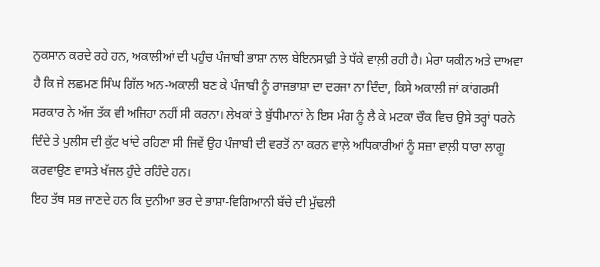ਨੁਕਸਾਨ ਕਰਦੇ ਰਹੇ ਹਨ, ਅਕਾਲੀਆਂ ਦੀ ਪਹੁੰਚ ਪੰਜਾਬੀ ਭਾਸ਼ਾ ਨਾਲ ਬੇਇਨਸਾਫ਼ੀ ਤੇ ਧੱਕੇ ਵਾਲ਼ੀ ਰਹੀ ਹੈ। ਮੇਰਾ ਯਕੀਨ ਅਤੇ ਦਾਅਵਾ ਹੈ ਕਿ ਜੇ ਲਛਮਣ ਸਿੰਘ ਗਿੱਲ ਅਨ-ਅਕਾਲੀ ਬਣ ਕੇ ਪੰਜਾਬੀ ਨੂੰ ਰਾਜਭਾਸ਼ਾ ਦਾ ਦਰਜਾ ਨਾ ਦਿੰਦਾ, ਕਿਸੇ ਅਕਾਲੀ ਜਾਂ ਕਾਂਗਰਸੀ ਸਰਕਾਰ ਨੇ ਅੱਜ ਤੱਕ ਵੀ ਅਜਿਹਾ ਨਹੀਂ ਸੀ ਕਰਨਾ। ਲੇਖਕਾਂ ਤੇ ਬੁੱਧੀਮਾਨਾਂ ਨੇ ਇਸ ਮੰਗ ਨੂੰ ਲੈ ਕੇ ਮਟਕਾ ਚੌਕ ਵਿਚ ਉਸੇ ਤਰ੍ਹਾਂ ਧਰਨੇ ਦਿੰਦੇ ਤੇ ਪੁਲੀਸ ਦੀ ਕੁੱਟ ਖਾਂਦੇ ਰਹਿਣਾ ਸੀ ਜਿਵੇਂ ਉਹ ਪੰਜਾਬੀ ਦੀ ਵਰਤੋਂ ਨਾ ਕਰਨ ਵਾਲ਼ੇ ਅਧਿਕਾਰੀਆਂ ਨੂੰ ਸਜ਼ਾ ਵਾਲ਼ੀ ਧਾਰਾ ਲਾਗੂ ਕਰਵਾਉਣ ਵਾਸਤੇ ਖੱਜਲ ਹੁੰਦੇ ਰਹਿੰਦੇ ਹਨ।
ਇਹ ਤੱਥ ਸਭ ਜਾਣਦੇ ਹਨ ਕਿ ਦੁਨੀਆ ਭਰ ਦੇ ਭਾਸ਼ਾ-ਵਿਗਿਆਨੀ ਬੱਚੇ ਦੀ ਮੁੱਢਲੀ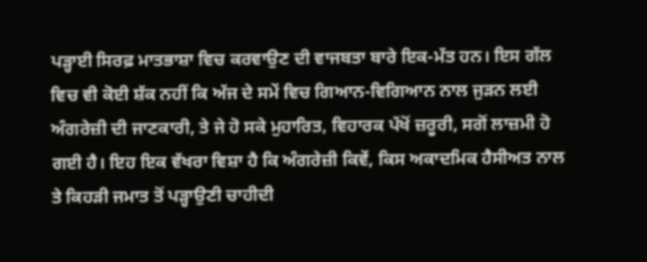ਪੜ੍ਹਾਈ ਸਿਰਫ਼ ਮਾਤਭਾਸ਼ਾ ਵਿਚ ਕਰਵਾਉਣ ਦੀ ਵਾਜਬਤਾ ਬਾਰੇ ਇਕ-ਮੱਤ ਹਨ। ਇਸ ਗੱਲ ਵਿਚ ਵੀ ਕੋਈ ਸ਼ੱਕ ਨਹੀਂ ਕਿ ਅੱਜ ਦੇ ਸਮੇਂ ਵਿਚ ਗਿਆਨ-ਵਿਗਿਆਨ ਨਾਲ ਜੁੜਨ ਲਈ ਅੰਗਰੇਜ਼ੀ ਦੀ ਜਾਣਕਾਰੀ, ਤੇ ਜੇ ਹੋ ਸਕੇ ਮੁਹਾਰਿਤ, ਵਿਹਾਰਕ ਪੱਖੋਂ ਜ਼ਰੂਰੀ, ਸਗੋਂ ਲਾਜ਼ਮੀ ਹੋ ਗਈ ਹੈ। ਇਹ ਇਕ ਵੱਖਰਾ ਵਿਸ਼ਾ ਹੈ ਕਿ ਅੰਗਰੇਜ਼ੀ ਕਿਵੇਂ, ਕਿਸ ਅਕਾਦਮਿਕ ਹੈਸੀਅਤ ਨਾਲ ਤੇ ਕਿਹੜੀ ਜਮਾਤ ਤੋਂ ਪੜ੍ਹਾਉਣੀ ਚਾਹੀਦੀ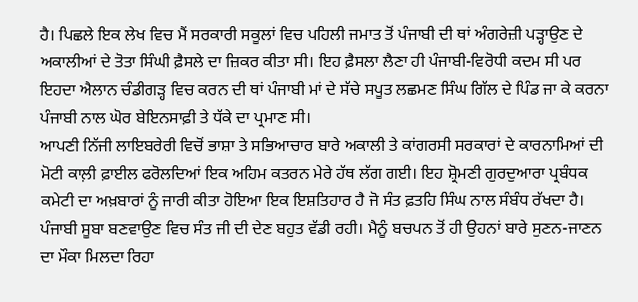ਹੈ। ਪਿਛਲੇ ਇਕ ਲੇਖ ਵਿਚ ਮੈਂ ਸਰਕਾਰੀ ਸਕੂਲਾਂ ਵਿਚ ਪਹਿਲੀ ਜਮਾਤ ਤੋਂ ਪੰਜਾਬੀ ਦੀ ਥਾਂ ਅੰਗਰੇਜ਼ੀ ਪੜ੍ਹਾਉਣ ਦੇ ਅਕਾਲੀਆਂ ਦੇ ਤੋਤਾ ਸਿੰਘੀ ਫ਼ੈਸਲੇ ਦਾ ਜ਼ਿਕਰ ਕੀਤਾ ਸੀ। ਇਹ ਫ਼ੈਸਲਾ ਲੈਣਾ ਹੀ ਪੰਜਾਬੀ-ਵਿਰੋਧੀ ਕਦਮ ਸੀ ਪਰ ਇਹਦਾ ਐਲਾਨ ਚੰਡੀਗੜ੍ਹ ਵਿਚ ਕਰਨ ਦੀ ਥਾਂ ਪੰਜਾਬੀ ਮਾਂ ਦੇ ਸੱਚੇ ਸਪੂਤ ਲਛਮਣ ਸਿੰਘ ਗਿੱਲ ਦੇ ਪਿੰਡ ਜਾ ਕੇ ਕਰਨਾ ਪੰਜਾਬੀ ਨਾਲ ਘੋਰ ਬੇਇਨਸਾਫ਼ੀ ਤੇ ਧੱਕੇ ਦਾ ਪ੍ਰਮਾਣ ਸੀ।
ਆਪਣੀ ਨਿੱਜੀ ਲਾਇਬਰੇਰੀ ਵਿਚੋਂ ਭਾਸ਼ਾ ਤੇ ਸਭਿਆਚਾਰ ਬਾਰੇ ਅਕਾਲੀ ਤੇ ਕਾਂਗਰਸੀ ਸਰਕਾਰਾਂ ਦੇ ਕਾਰਨਾਮਿਆਂ ਦੀ ਮੋਟੀ ਕਾਲ਼ੀ ਫ਼ਾਈਲ ਫਰੋਲਦਿਆਂ ਇਕ ਅਹਿਮ ਕਤਰਨ ਮੇਰੇ ਹੱਥ ਲੱਗ ਗਈ। ਇਹ ਸ਼੍ਰੋਮਣੀ ਗੁਰਦੁਆਰਾ ਪ੍ਰਬੰਧਕ ਕਮੇਟੀ ਦਾ ਅਖ਼ਬਾਰਾਂ ਨੂੰ ਜਾਰੀ ਕੀਤਾ ਹੋਇਆ ਇਕ ਇਸ਼ਤਿਹਾਰ ਹੈ ਜੋ ਸੰਤ ਫ਼ਤਹਿ ਸਿੰਘ ਨਾਲ ਸੰਬੰਧ ਰੱਖਦਾ ਹੈ। ਪੰਜਾਬੀ ਸੂਬਾ ਬਣਵਾਉਣ ਵਿਚ ਸੰਤ ਜੀ ਦੀ ਦੇਣ ਬਹੁਤ ਵੱਡੀ ਰਹੀ। ਮੈਨੂੰ ਬਚਪਨ ਤੋਂ ਹੀ ਉਹਨਾਂ ਬਾਰੇ ਸੁਣਨ-ਜਾਣਨ ਦਾ ਮੌਕਾ ਮਿਲਦਾ ਰਿਹਾ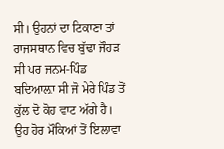ਸੀ। ਉਹਨਾਂ ਦਾ ਟਿਕਾਣਾ ਤਾਂ ਰਾਜਸਥਾਨ ਵਿਚ ਬੁੱਢਾ ਜੌਹੜ ਸੀ ਪਰ ਜਨਮ-ਪਿੰਡ ਬਦਿਆਲ਼ਾ ਸੀ ਜੋ ਮੇਰੇ ਪਿੰਡ ਤੋਂ ਕੁੱਲ ਦੋ ਕੋਹ ਵਾਟ ਅੱਗੇ ਹੈ। ਉਹ ਹੋਰ ਮੌਕਿਆਂ ਤੋਂ ਇਲਾਵਾ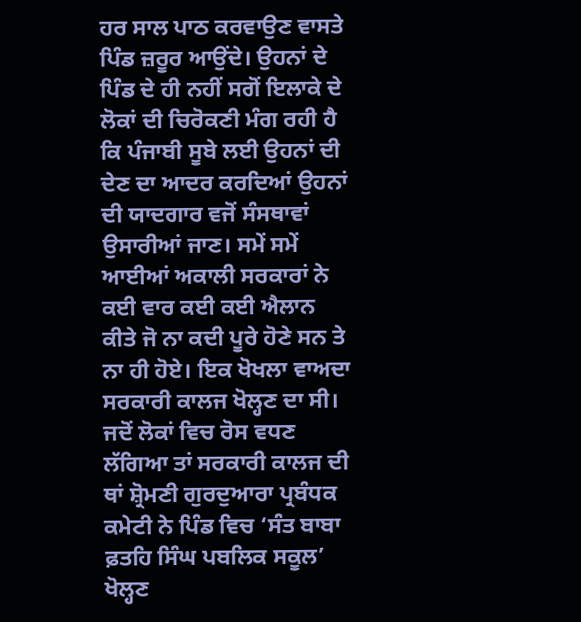ਹਰ ਸਾਲ ਪਾਠ ਕਰਵਾਉਣ ਵਾਸਤੇ ਪਿੰਡ ਜ਼ਰੂਰ ਆਉਂਦੇ। ਉਹਨਾਂ ਦੇ ਪਿੰਡ ਦੇ ਹੀ ਨਹੀਂ ਸਗੋਂ ਇਲਾਕੇ ਦੇ ਲੋਕਾਂ ਦੀ ਚਿਰੋਕਣੀ ਮੰਗ ਰਹੀ ਹੈ ਕਿ ਪੰਜਾਬੀ ਸੂਬੇ ਲਈ ਉਹਨਾਂ ਦੀ ਦੇਣ ਦਾ ਆਦਰ ਕਰਦਿਆਂ ਉਹਨਾਂ ਦੀ ਯਾਦਗਾਰ ਵਜੋਂ ਸੰਸਥਾਵਾਂ ਉਸਾਰੀਆਂ ਜਾਣ। ਸਮੇਂ ਸਮੇਂ ਆਈਆਂ ਅਕਾਲੀ ਸਰਕਾਰਾਂ ਨੇ ਕਈ ਵਾਰ ਕਈ ਕਈ ਐਲਾਨ ਕੀਤੇ ਜੋ ਨਾ ਕਦੀ ਪੂਰੇ ਹੋਣੇ ਸਨ ਤੇ ਨਾ ਹੀ ਹੋਏ। ਇਕ ਖੋਖਲਾ ਵਾਅਦਾ ਸਰਕਾਰੀ ਕਾਲਜ ਖੋਲ੍ਹਣ ਦਾ ਸੀ। ਜਦੋਂ ਲੋਕਾਂ ਵਿਚ ਰੋਸ ਵਧਣ ਲੱਗਿਆ ਤਾਂ ਸਰਕਾਰੀ ਕਾਲਜ ਦੀ ਥਾਂ ਸ਼੍ਰੋਮਣੀ ਗੁਰਦੁਆਰਾ ਪ੍ਰਬੰਧਕ ਕਮੇਟੀ ਨੇ ਪਿੰਡ ਵਿਚ ‘ਸੰਤ ਬਾਬਾ ਫ਼ਤਹਿ ਸਿੰਘ ਪਬਲਿਕ ਸਕੂਲ’ ਖੋਲ੍ਹਣ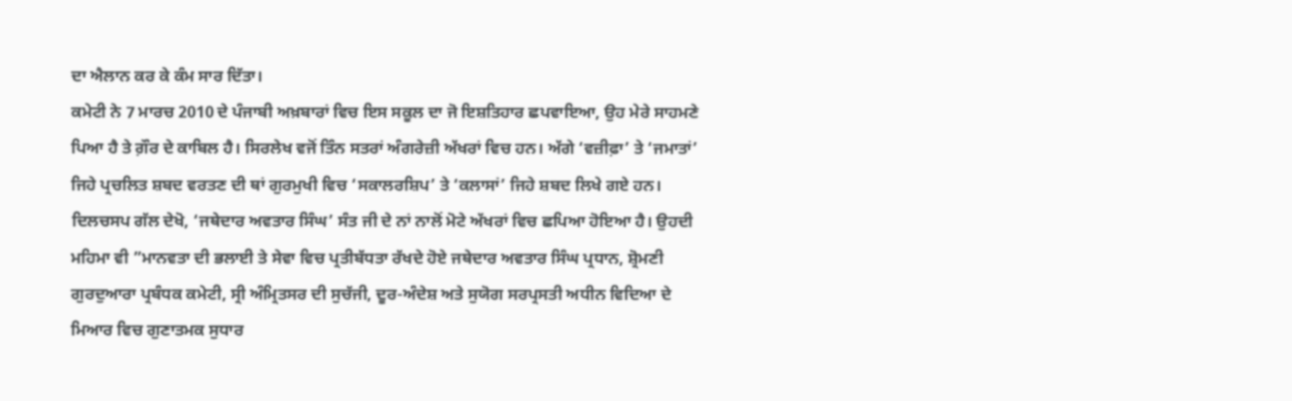ਦਾ ਐਲਾਨ ਕਰ ਕੇ ਕੰਮ ਸਾਰ ਦਿੱਤਾ।
ਕਮੇਟੀ ਨੇ 7 ਮਾਰਚ 2010 ਦੇ ਪੰਜਾਬੀ ਅਖ਼ਬਾਰਾਂ ਵਿਚ ਇਸ ਸਕੂਲ ਦਾ ਜੋ ਇਸ਼ਤਿਹਾਰ ਛਪਵਾਇਆ, ਉਹ ਮੇਰੇ ਸਾਹਮਣੇ ਪਿਆ ਹੈ ਤੇ ਗ਼ੌਰ ਦੇ ਕਾਬਿਲ ਹੈ। ਸਿਰਲੇਖ ਵਜੋਂ ਤਿੰਨ ਸਤਰਾਂ ਅੰਗਰੇਜ਼ੀ ਅੱਖਰਾਂ ਵਿਚ ਹਨ। ਅੱਗੇ ‘ਵਜ਼ੀਫ਼ਾ’ ਤੇ ‘ਜਮਾਤਾਂ’ ਜਿਹੇ ਪ੍ਰਚਲਿਤ ਸ਼ਬਦ ਵਰਤਣ ਦੀ ਥਾਂ ਗੁਰਮੁਖੀ ਵਿਚ ‘ਸਕਾਲਰਸ਼ਿਪ’ ਤੇ ‘ਕਲਾਸਾਂ’ ਜਿਹੇ ਸ਼ਬਦ ਲਿਖੇ ਗਏ ਹਨ। ਦਿਲਚਸਪ ਗੱਲ ਦੇਖੋ, ‘ਜਥੇਦਾਰ ਅਵਤਾਰ ਸਿੰਘ’ ਸੰਤ ਜੀ ਦੇ ਨਾਂ ਨਾਲੋਂ ਮੋਟੇ ਅੱਖਰਾਂ ਵਿਚ ਛਪਿਆ ਹੋਇਆ ਹੈ। ਉਹਦੀ ਮਹਿਮਾ ਵੀ ”ਮਾਨਵਤਾ ਦੀ ਭਲਾਈ ਤੇ ਸੇਵਾ ਵਿਚ ਪ੍ਰਤੀਬੱਧਤਾ ਰੱਖਦੇ ਹੋਏ ਜਥੇਦਾਰ ਅਵਤਾਰ ਸਿੰਘ ਪ੍ਰਧਾਨ, ਸ਼੍ਰੋਮਣੀ ਗੁਰਦੁਆਰਾ ਪ੍ਰਬੰਧਕ ਕਮੇਟੀ, ਸ੍ਰੀ ਅੰਮ੍ਰਿਤਸਰ ਦੀ ਸੁਚੱਜੀ, ਦੂਰ-ਅੰਦੇਸ਼ ਅਤੇ ਸੁਯੋਗ ਸਰਪ੍ਰਸਤੀ ਅਧੀਨ ਵਿਦਿਆ ਦੇ ਮਿਆਰ ਵਿਚ ਗੁਣਾਤਮਕ ਸੁਧਾਰ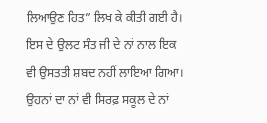ਲਿਆਉਣ ਹਿਤ” ਲਿਖ ਕੇ ਕੀਤੀ ਗਈ ਹੈ। ਇਸ ਦੇ ਉਲਟ ਸੰਤ ਜੀ ਦੇ ਨਾਂ ਨਾਲ ਇਕ ਵੀ ਉਸਤਤੀ ਸ਼ਬਦ ਨਹੀਂ ਲਾਇਆ ਗਿਆ। ਉਹਨਾਂ ਦਾ ਨਾਂ ਵੀ ਸਿਰਫ਼ ਸਕੂਲ ਦੇ ਨਾਂ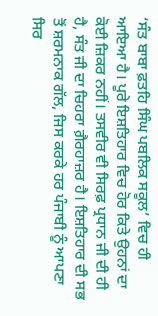‘ਸੰਤ ਬਾਬਾ ਫ਼ਤਹਿ ਸਿੰਘ ਪਬਲਿਕ ਸਕੂਲ’ ਵਿਚ ਹੀ ਆਇਆ ਹੈ। ਪੂਰੇ ਇਸ਼ਤਿਹਾਰ ਵਿਚ ਹੋਰ ਕਿਤੇ ਉਹਨਾਂ ਦਾ ਕੋਈ ਜ਼ਿਕਰ ਨਹੀਂ। ਤਸਵੀਰ ਵੀ ਸਿਰਫ਼ ਪ੍ਰਧਾਨ ਜੀ ਦੀ ਹੀ ਹੈ, ਸੰਤ ਜੀ ਦਾ ਚਿਹਰਾ ਗ਼ੈਰਹਾਜ਼ਰ ਹੈ। ਇਸ਼ਤਿਹਾਰ ਦੀ ਸਭ ਤੋਂ ਸ਼ਰਮਨਾਕ ਗੱਲ, ਜਿਸ ਕਰਕੇ ਹਰ ਪੰਜਾਬੀ ਨੂੰ ਆਪਣਾ ਸਿਰ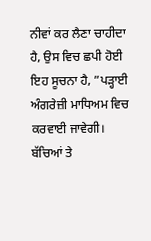ਨੀਵਾਂ ਕਰ ਲੈਣਾ ਚਾਹੀਦਾ ਹੈ, ਉਸ ਵਿਚ ਛਪੀ ਹੋਈ ਇਹ ਸੂਚਨਾ ਹੈ, ”ਪੜ੍ਹਾਈ ਅੰਗਰੇਜ਼ੀ ਮਾਧਿਅਮ ਵਿਚ ਕਰਵਾਈ ਜਾਵੇਗੀ। ਬੱਚਿਆਂ ਤੇ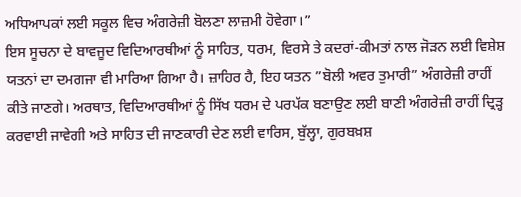ਅਧਿਆਪਕਾਂ ਲਈ ਸਕੂਲ ਵਿਚ ਅੰਗਰੇਜ਼ੀ ਬੋਲਣਾ ਲਾਜ਼ਮੀ ਹੋਵੇਗਾ।”
ਇਸ ਸੂਚਨਾ ਦੇ ਬਾਵਜੂਦ ਵਿਦਿਆਰਥੀਆਂ ਨੂੰ ਸਾਹਿਤ, ਧਰਮ, ਵਿਰਸੇ ਤੇ ਕਦਰਾਂ-ਕੀਮਤਾਂ ਨਾਲ ਜੋੜਨ ਲਈ ਵਿਸ਼ੇਸ਼ ਯਤਨਾਂ ਦਾ ਦਮਗਜਾ ਵੀ ਮਾਰਿਆ ਗਿਆ ਹੈ। ਜ਼ਾਹਿਰ ਹੈ, ਇਹ ਯਤਨ ”ਬੋਲੀ ਅਵਰ ਤੁਮਾਰੀ” ਅੰਗਰੇਜ਼ੀ ਰਾਹੀਂ ਕੀਤੇ ਜਾਣਗੇ। ਅਰਥਾਤ, ਵਿਦਿਆਰਥੀਆਂ ਨੂੰ ਸਿੱਖ ਧਰਮ ਦੇ ਪਰਪੱਕ ਬਣਾਉਣ ਲਈ ਬਾਣੀ ਅੰਗਰੇਜ਼ੀ ਰਾਹੀਂ ਦ੍ਰਿੜ੍ਹ ਕਰਵਾਈ ਜਾਵੇਗੀ ਅਤੇ ਸਾਹਿਤ ਦੀ ਜਾਣਕਾਰੀ ਦੇਣ ਲਈ ਵਾਰਿਸ, ਬੁੱਲ੍ਹਾ, ਗੁਰਬਖ਼ਸ਼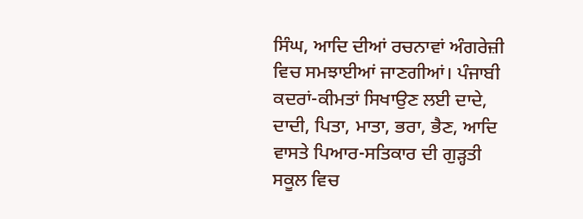ਸਿੰਘ, ਆਦਿ ਦੀਆਂ ਰਚਨਾਵਾਂ ਅੰਗਰੇਜ਼ੀ ਵਿਚ ਸਮਝਾਈਆਂ ਜਾਣਗੀਆਂ। ਪੰਜਾਬੀ ਕਦਰਾਂ-ਕੀਮਤਾਂ ਸਿਖਾਉਣ ਲਈ ਦਾਦੇ, ਦਾਦੀ, ਪਿਤਾ, ਮਾਤਾ, ਭਰਾ, ਭੈਣ, ਆਦਿ ਵਾਸਤੇ ਪਿਆਰ-ਸਤਿਕਾਰ ਦੀ ਗੁੜ੍ਹਤੀ ਸਕੂਲ ਵਿਚ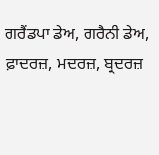ਗਰੈਂਡਪਾ ਡੇਅ, ਗਰੈਨੀ ਡੇਅ, ਫ਼ਾਦਰਜ਼, ਮਦਰਜ਼, ਬ੍ਰਦਰਜ਼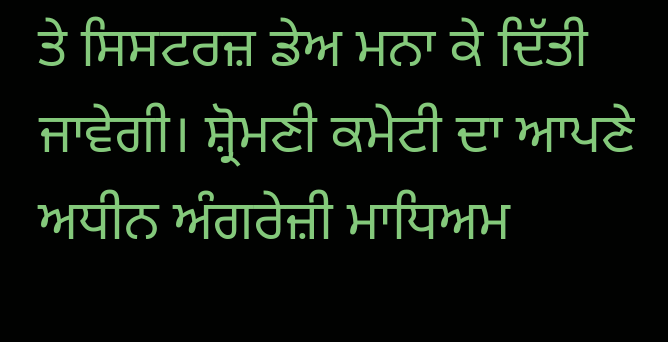ਤੇ ਸਿਸਟਰਜ਼ ਡੇਅ ਮਨਾ ਕੇ ਦਿੱਤੀ ਜਾਵੇਗੀ। ਸ਼੍ਰੋਮਣੀ ਕਮੇਟੀ ਦਾ ਆਪਣੇ ਅਧੀਨ ਅੰਗਰੇਜ਼ੀ ਮਾਧਿਅਮ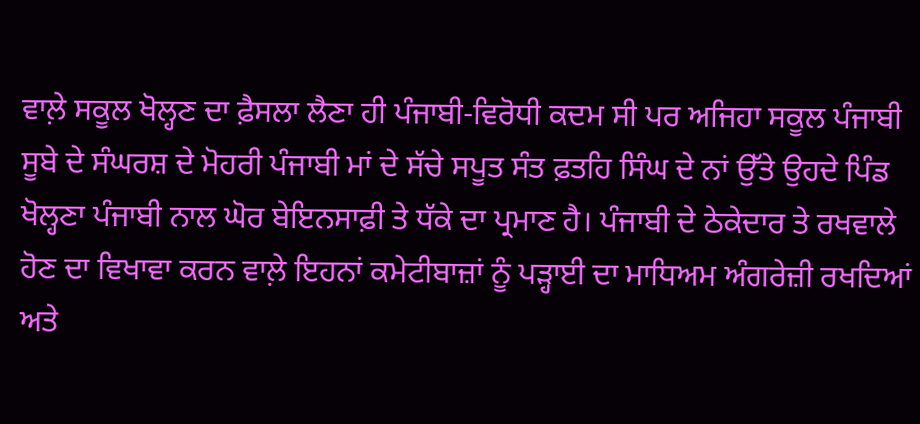ਵਾਲ਼ੇ ਸਕੂਲ ਖੋਲ੍ਹਣ ਦਾ ਫ਼ੈਸਲਾ ਲੈਣਾ ਹੀ ਪੰਜਾਬੀ-ਵਿਰੋਧੀ ਕਦਮ ਸੀ ਪਰ ਅਜਿਹਾ ਸਕੂਲ ਪੰਜਾਬੀ ਸੂਬੇ ਦੇ ਸੰਘਰਸ਼ ਦੇ ਮੋਹਰੀ ਪੰਜਾਬੀ ਮਾਂ ਦੇ ਸੱਚੇ ਸਪੂਤ ਸੰਤ ਫ਼ਤਹਿ ਸਿੰਘ ਦੇ ਨਾਂ ਉੱਤੇ ਉਹਦੇ ਪਿੰਡ ਖੋਲ੍ਹਣਾ ਪੰਜਾਬੀ ਨਾਲ ਘੋਰ ਬੇਇਨਸਾਫ਼ੀ ਤੇ ਧੱਕੇ ਦਾ ਪ੍ਰਮਾਣ ਹੈ। ਪੰਜਾਬੀ ਦੇ ਠੇਕੇਦਾਰ ਤੇ ਰਖਵਾਲੇ ਹੋਣ ਦਾ ਵਿਖਾਵਾ ਕਰਨ ਵਾਲ਼ੇ ਇਹਨਾਂ ਕਮੇਟੀਬਾਜ਼ਾਂ ਨੂੰ ਪੜ੍ਹਾਈ ਦਾ ਮਾਧਿਅਮ ਅੰਗਰੇਜ਼ੀ ਰਖਦਿਆਂ ਅਤੇ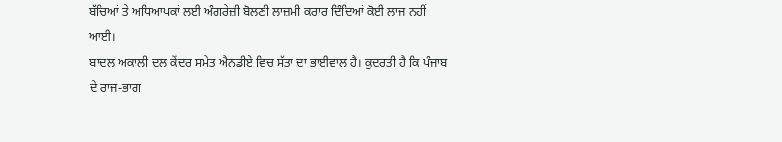ਬੱਚਿਆਂ ਤੇ ਅਧਿਆਪਕਾਂ ਲਈ ਅੰਗਰੇਜ਼ੀ ਬੋਲਣੀ ਲਾਜ਼ਮੀ ਕਰਾਰ ਦਿੰਦਿਆਂ ਕੋਈ ਲਾਜ ਨਹੀਂ ਆਈ।
ਬਾਦਲ ਅਕਾਲੀ ਦਲ ਕੇਂਦਰ ਸਮੇਤ ਐਨਡੀਏ ਵਿਚ ਸੱਤਾ ਦਾ ਭਾਈਵਾਲ ਹੈ। ਕੁਦਰਤੀ ਹੈ ਕਿ ਪੰਜਾਬ ਦੇ ਰਾਜ-ਭਾਗ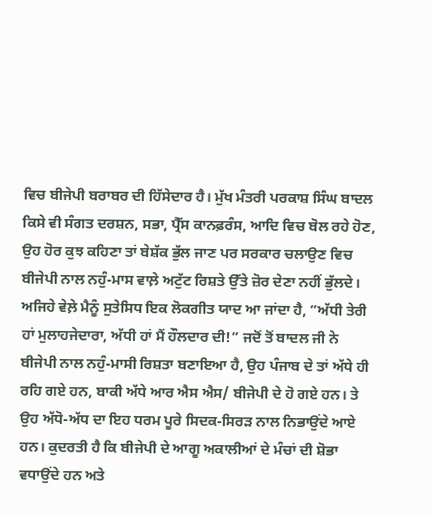ਵਿਚ ਬੀਜੇਪੀ ਬਰਾਬਰ ਦੀ ਹਿੱਸੇਦਾਰ ਹੈ। ਮੁੱਖ ਮੰਤਰੀ ਪਰਕਾਸ਼ ਸਿੰਘ ਬਾਦਲ ਕਿਸੇ ਵੀ ਸੰਗਤ ਦਰਸ਼ਨ, ਸਭਾ, ਪ੍ਰੈੱਸ ਕਾਨਫ਼ਰੰਸ, ਆਦਿ ਵਿਚ ਬੋਲ ਰਹੇ ਹੋਣ, ਉਹ ਹੋਰ ਕੁਝ ਕਹਿਣਾ ਤਾਂ ਬੇਸ਼ੱਕ ਭੁੱਲ ਜਾਣ ਪਰ ਸਰਕਾਰ ਚਲਾਉਣ ਵਿਚ ਬੀਜੇਪੀ ਨਾਲ ਨਹੁੰ-ਮਾਸ ਵਾਲ਼ੇ ਅਟੁੱਟ ਰਿਸ਼ਤੇ ਉੱਤੇ ਜ਼ੋਰ ਦੇਣਾ ਨਹੀਂ ਭੁੱਲਦੇ। ਅਜਿਹੇ ਵੇਲ਼ੇ ਮੈਨੂੰ ਸੁਤੇਸਿਧ ਇਕ ਲੋਕਗੀਤ ਯਾਦ ਆ ਜਾਂਦਾ ਹੈ, ”ਅੱਧੀ ਤੇਰੀ ਹਾਂ ਮੁਲਾਹਜੇਦਾਰਾ, ਅੱਧੀ ਹਾਂ ਮੈਂ ਹੌਲਦਾਰ ਦੀ!” ਜਦੋਂ ਤੋਂ ਬਾਦਲ ਜੀ ਨੇ ਬੀਜੇਪੀ ਨਾਲ ਨਹੁੰ-ਮਾਸੀ ਰਿਸ਼ਤਾ ਬਣਾਇਆ ਹੈ, ਉਹ ਪੰਜਾਬ ਦੇ ਤਾਂ ਅੱਧੇ ਹੀ ਰਹਿ ਗਏ ਹਨ, ਬਾਕੀ ਅੱਧੇ ਆਰ ਐਸ ਐਸ/ ਬੀਜੇਪੀ ਦੇ ਹੋ ਗਏ ਹਨ। ਤੇ ਉਹ ਅੱਧੋ-ਅੱਧ ਦਾ ਇਹ ਧਰਮ ਪੂਰੇ ਸਿਦਕ-ਸਿਰੜ ਨਾਲ ਨਿਭਾਉਂਦੇ ਆਏ ਹਨ। ਕੁਦਰਤੀ ਹੈ ਕਿ ਬੀਜੇਪੀ ਦੇ ਆਗੂ ਅਕਾਲੀਆਂ ਦੇ ਮੰਚਾਂ ਦੀ ਸ਼ੋਭਾ ਵਧਾਉਂਦੇ ਹਨ ਅਤੇ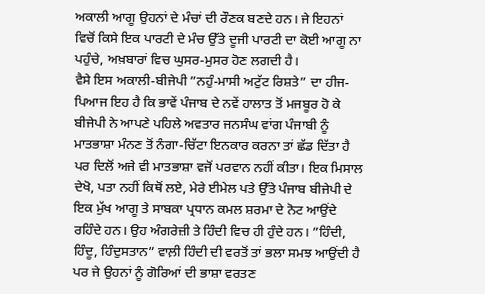ਅਕਾਲੀ ਆਗੂ ਉਹਨਾਂ ਦੇ ਮੰਚਾਂ ਦੀ ਰੌਣਕ ਬਣਦੇ ਹਨ। ਜੇ ਇਹਨਾਂ ਵਿਚੋਂ ਕਿਸੇ ਇਕ ਪਾਰਟੀ ਦੇ ਮੰਚ ਉੱਤੇ ਦੂਜੀ ਪਾਰਟੀ ਦਾ ਕੋਈ ਆਗੂ ਨਾ ਪਹੁੰਚੇ, ਅਖ਼ਬਾਰਾਂ ਵਿਚ ਘੁਸਰ-ਮੁਸਰ ਹੋਣ ਲਗਦੀ ਹੈ।
ਵੈਸੇ ਇਸ ਅਕਾਲੀ-ਬੀਜੇਪੀ ”ਨਹੁੰ-ਮਾਸੀ ਅਟੁੱਟ ਰਿਸ਼ਤੇ” ਦਾ ਹੀਜ-ਪਿਆਜ ਇਹ ਹੈ ਕਿ ਭਾਵੇਂ ਪੰਜਾਬ ਦੇ ਨਵੇਂ ਹਾਲਾਤ ਤੋਂ ਮਜਬੂਰ ਹੋ ਕੇ ਬੀਜੇਪੀ ਨੇ ਆਪਣੇ ਪਹਿਲੇ ਅਵਤਾਰ ਜਨਸੰਘ ਵਾਂਗ ਪੰਜਾਬੀ ਨੂੰ ਮਾਤਭਾਸ਼ਾ ਮੰਨਣ ਤੋਂ ਨੰਗਾ-ਚਿੱਟਾ ਇਨਕਾਰ ਕਰਨਾ ਤਾਂ ਛੱਡ ਦਿੱਤਾ ਹੈ ਪਰ ਦਿਲੋਂ ਅਜੇ ਵੀ ਮਾਤਭਾਸ਼ਾ ਵਜੋਂ ਪਰਵਾਨ ਨਹੀਂ ਕੀਤਾ। ਇਕ ਮਿਸਾਲ ਦੇਖੋ, ਪਤਾ ਨਹੀਂ ਕਿਥੋਂ ਲਏ, ਮੇਰੇ ਈਮੇਲ ਪਤੇ ਉੱਤੇ ਪੰਜਾਬ ਬੀਜੇਪੀ ਦੇ ਇਕ ਮੁੱਖ ਆਗੂ ਤੇ ਸਾਬਕਾ ਪ੍ਰਧਾਨ ਕਮਲ ਸ਼ਰਮਾ ਦੇ ਨੋਟ ਆਉਂਦੇ ਰਹਿੰਦੇ ਹਨ। ਉਹ ਅੰਗਰੇਜ਼ੀ ਤੇ ਹਿੰਦੀ ਵਿਚ ਹੀ ਹੁੰਦੇ ਹਨ। ”ਹਿੰਦੀ, ਹਿੰਦੂ, ਹਿੰਦੁਸਤਾਨ” ਵਾਲ਼ੀ ਹਿੰਦੀ ਦੀ ਵਰਤੋਂ ਤਾਂ ਭਲਾ ਸਮਝ ਆਉਂਦੀ ਹੈ ਪਰ ਜੇ ਉਹਨਾਂ ਨੂੰ ਗੋਰਿਆਂ ਦੀ ਭਾਸ਼ਾ ਵਰਤਣ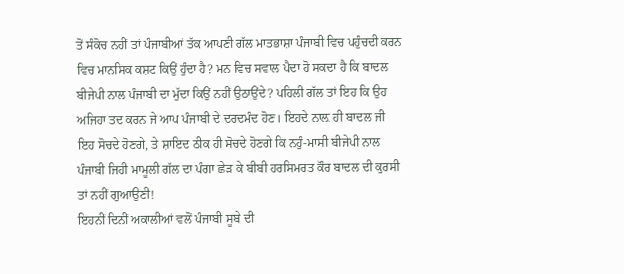ਤੋਂ ਸੰਕੋਚ ਨਹੀਂ ਤਾਂ ਪੰਜਾਬੀਆਂ ਤੱਕ ਆਪਣੀ ਗੱਲ ਮਾਤਭਾਸ਼ਾ ਪੰਜਾਬੀ ਵਿਚ ਪਹੁੰਚਦੀ ਕਰਨ ਵਿਚ ਮਾਨਸਿਕ ਕਸ਼ਟ ਕਿਉਂ ਹੁੰਦਾ ਹੈ? ਮਨ ਵਿਚ ਸਵਾਲ ਪੈਦਾ ਹੋ ਸਕਦਾ ਹੈ ਕਿ ਬਾਦਲ ਬੀਜੇਪੀ ਨਾਲ ਪੰਜਾਬੀ ਦਾ ਮੁੱਦਾ ਕਿਉਂ ਨਹੀਂ ਉਠਾਉਂਦੇ? ਪਹਿਲੀ ਗੱਲ ਤਾਂ ਇਹ ਕਿ ਉਹ ਅਜਿਹਾ ਤਦ ਕਰਨ ਜੇ ਆਪ ਪੰਜਾਬੀ ਦੇ ਦਰਦਮੰਦ ਹੋਣ। ਇਹਦੇ ਨਾਲ਼ ਹੀ ਬਾਦਲ ਜੀ ਇਹ ਸੋਚਦੇ ਹੋਣਗੇ, ਤੇ ਸ਼ਾਇਦ ਠੀਕ ਹੀ ਸੋਚਦੇ ਹੋਣਗੇ ਕਿ ਨਹੁੰ-ਮਾਸੀ ਬੀਜੇਪੀ ਨਾਲ ਪੰਜਾਬੀ ਜਿਹੀ ਮਾਮੂਲੀ ਗੱਲ ਦਾ ਪੰਗਾ ਛੇੜ ਕੇ ਬੀਬੀ ਹਰਸਿਮਰਤ ਕੌਰ ਬਾਦਲ ਦੀ ਕੁਰਸੀ ਤਾਂ ਨਹੀਂ ਗੁਆਉਣੀ!
ਇਹਨੀਂ ਦਿਨੀਂ ਅਕਾਲੀਆਂ ਵਲੋਂ ਪੰਜਾਬੀ ਸੂਬੇ ਦੀ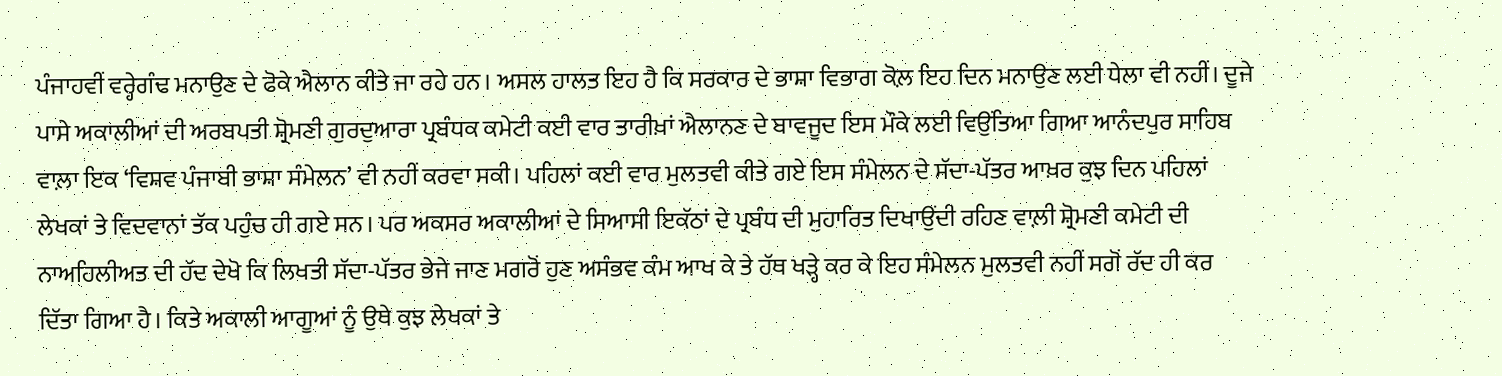ਪੰਜਾਹਵੀਂ ਵਰ੍ਹੇਗੰਢ ਮਨਾਉਣ ਦੇ ਫੋਕੇ ਐਲਾਨ ਕੀਤੇ ਜਾ ਰਹੇ ਹਨ। ਅਸਲ ਹਾਲਤ ਇਹ ਹੈ ਕਿ ਸਰਕਾਰ ਦੇ ਭਾਸ਼ਾ ਵਿਭਾਗ ਕੋਲ਼ ਇਹ ਦਿਨ ਮਨਾਉਣ ਲਈ ਧੇਲਾ ਵੀ ਨਹੀਂ। ਦੂਜੇ ਪਾਸੇ ਅਕਾਲੀਆਂ ਦੀ ਅਰਬਪਤੀ ਸ਼੍ਰੋਮਣੀ ਗੁਰਦੁਆਰਾ ਪ੍ਰਬੰਧਕ ਕਮੇਟੀ ਕਈ ਵਾਰ ਤਾਰੀਖ਼ਾਂ ਐਲਾਨਣ ਦੇ ਬਾਵਜੂਦ ਇਸ ਮੌਕੇ ਲਈ ਵਿਉਂਤਿਆ ਗਿਆ ਆਨੰਦਪੁਰ ਸਾਹਿਬ ਵਾਲ਼ਾ ਇਕ ‘ਵਿਸ਼ਵ ਪੰਜਾਬੀ ਭਾਸ਼ਾ ਸੰਮੇਲਨ’ ਵੀ ਨਹੀਂ ਕਰਵਾ ਸਕੀ। ਪਹਿਲਾਂ ਕਈ ਵਾਰ ਮੁਲਤਵੀ ਕੀਤੇ ਗਏ ਇਸ ਸੰਮੇਲਨ ਦੇ ਸੱਦਾ-ਪੱਤਰ ਆਖ਼ਰ ਕੁਝ ਦਿਨ ਪਹਿਲਾਂ ਲੇਖਕਾਂ ਤੇ ਵਿਦਵਾਨਾਂ ਤੱਕ ਪਹੁੰਚ ਹੀ ਗਏ ਸਨ। ਪਰ ਅਕਸਰ ਅਕਾਲੀਆਂ ਦੇ ਸਿਆਸੀ ਇਕੱਠਾਂ ਦੇ ਪ੍ਰਬੰਧ ਦੀ ਮੁਹਾਰਿਤ ਦਿਖਾਉਂਦੀ ਰਹਿਣ ਵਾਲ਼ੀ ਸ਼੍ਰੋਮਣੀ ਕਮੇਟੀ ਦੀ ਨਾਅਹਿਲੀਅਤ ਦੀ ਹੱਦ ਦੇਖੋ ਕਿ ਲਿਖਤੀ ਸੱਦਾ-ਪੱਤਰ ਭੇਜੇ ਜਾਣ ਮਗਰੋਂ ਹੁਣ ਅਸੰਭਵ ਕੰਮ ਆਖ ਕੇ ਤੇ ਹੱਥ ਖੜ੍ਹੇ ਕਰ ਕੇ ਇਹ ਸੰਮੇਲਨ ਮੁਲਤਵੀ ਨਹੀਂ ਸਗੋਂ ਰੱਦ ਹੀ ਕਰ ਦਿੱਤਾ ਗਿਆ ਹੈ। ਕਿਤੇ ਅਕਾਲੀ ਆਗੂਆਂ ਨੂੰ ਉਥੇ ਕੁਝ ਲੇਖਕਾਂ ਤੇ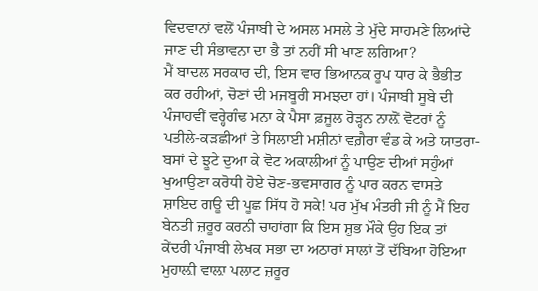ਵਿਦਵਾਨਾਂ ਵਲੋਂ ਪੰਜਾਬੀ ਦੇ ਅਸਲ ਮਸਲੇ ਤੇ ਮੁੱਦੇ ਸਾਹਮਣੇ ਲਿਆਂਦੇ ਜਾਣ ਦੀ ਸੰਭਾਵਨਾ ਦਾ ਭੈ ਤਾਂ ਨਹੀਂ ਸੀ ਖਾਣ ਲਗਿਆ?
ਮੈਂ ਬਾਦਲ ਸਰਕਾਰ ਦੀ, ਇਸ ਵਾਰ ਭਿਆਨਕ ਰੂਪ ਧਾਰ ਕੇ ਭੈਭੀਤ ਕਰ ਰਹੀਆਂ, ਚੋਣਾਂ ਦੀ ਮਜਬੂਰੀ ਸਮਝਦਾ ਹਾਂ। ਪੰਜਾਬੀ ਸੂਬੇ ਦੀ ਪੰਜਾਹਵੀਂ ਵਰ੍ਹੇਗੰਢ ਮਨਾ ਕੇ ਪੈਸਾ ਫ਼ਜੂਲ ਰੋੜ੍ਹਨ ਨਾਲ਼ੋਂ ਵੋਟਰਾਂ ਨੂੰ ਪਤੀਲੇ-ਕੜਛੀਆਂ ਤੇ ਸਿਲਾਈ ਮਸ਼ੀਨਾਂ ਵਗ਼ੈਰਾ ਵੰਡ ਕੇ ਅਤੇ ਯਾਤਰਾ-ਬਸਾਂ ਦੇ ਝੂਟੇ ਦੁਆ ਕੇ ਵੋਟ ਅਕਾਲੀਆਂ ਨੂੰ ਪਾਉਣ ਦੀਆਂ ਸਹੁੰਆਂ ਖੁਆਉਣਾ ਕਰੋਧੀ ਹੋਏ ਚੋਣ-ਭਵਸਾਗਰ ਨੂੰ ਪਾਰ ਕਰਨ ਵਾਸਤੇ ਸ਼ਾਇਦ ਗਊ ਦੀ ਪੂਛ ਸਿੱਧ ਹੋ ਸਕੇ! ਪਰ ਮੁੱਖ ਮੰਤਰੀ ਜੀ ਨੂੰ ਮੈਂ ਇਹ ਬੇਨਤੀ ਜ਼ਰੂਰ ਕਰਨੀ ਚਾਹਾਂਗਾ ਕਿ ਇਸ ਸ਼ੁਭ ਮੌਕੇ ਉਹ ਇਕ ਤਾਂ ਕੇਂਦਰੀ ਪੰਜਾਬੀ ਲੇਖਕ ਸਭਾ ਦਾ ਅਠਾਰਾਂ ਸਾਲਾਂ ਤੋਂ ਦੱਬਿਆ ਹੋਇਆ ਮੁਹਾਲ਼ੀ ਵਾਲ਼ਾ ਪਲਾਟ ਜ਼ਰੂਰ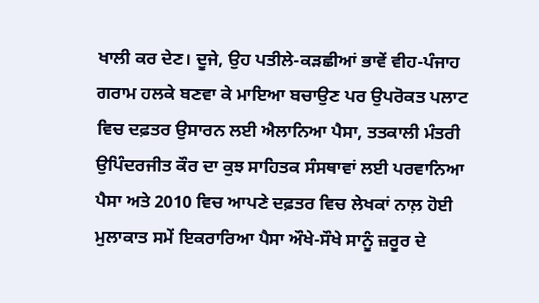ਖਾਲੀ ਕਰ ਦੇਣ। ਦੂਜੇ, ਉਹ ਪਤੀਲੇ-ਕੜਛੀਆਂ ਭਾਵੇਂ ਵੀਹ-ਪੰਜਾਹ ਗਰਾਮ ਹਲਕੇ ਬਣਵਾ ਕੇ ਮਾਇਆ ਬਚਾਉਣ ਪਰ ਉਪਰੋਕਤ ਪਲਾਟ ਵਿਚ ਦਫ਼ਤਰ ਉਸਾਰਨ ਲਈ ਐਲਾਨਿਆ ਪੈਸਾ, ਤਤਕਾਲੀ ਮੰਤਰੀ ਉਪਿੰਦਰਜੀਤ ਕੌਰ ਦਾ ਕੁਝ ਸਾਹਿਤਕ ਸੰਸਥਾਵਾਂ ਲਈ ਪਰਵਾਨਿਆ ਪੈਸਾ ਅਤੇ 2010 ਵਿਚ ਆਪਣੇ ਦਫ਼ਤਰ ਵਿਚ ਲੇਖਕਾਂ ਨਾਲ਼ ਹੋਈ ਮੁਲਾਕਾਤ ਸਮੇਂ ਇਕਰਾਰਿਆ ਪੈਸਾ ਔਖੇ-ਸੌਖੇ ਸਾਨੂੰ ਜ਼ਰੂਰ ਦੇ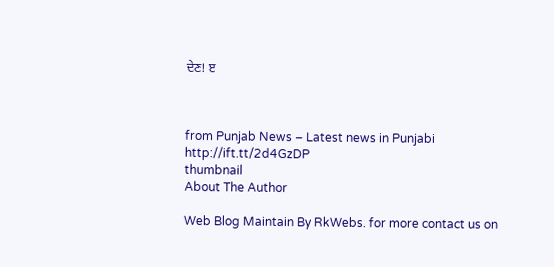ਦੇਣ! ੲ



from Punjab News – Latest news in Punjabi http://ift.tt/2d4GzDP
thumbnail
About The Author

Web Blog Maintain By RkWebs. for more contact us on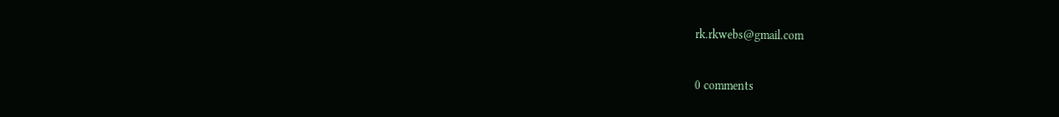rk.rkwebs@gmail.com

0 comments